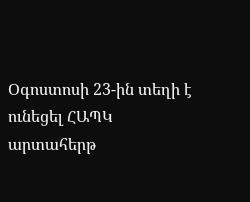Օգոստոսի 23-ին տեղի է ունեցել ՀԱՊԿ արտահերթ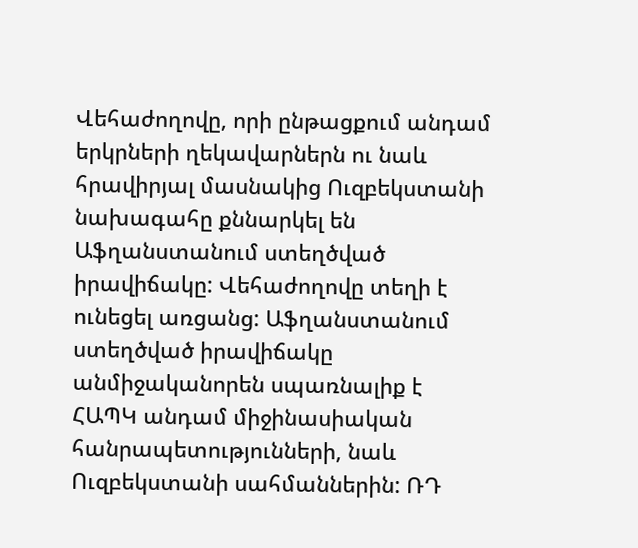Վեհաժողովը, որի ընթացքում անդամ երկրների ղեկավարներն ու նաև հրավիրյալ մասնակից Ուզբեկստանի նախագահը քննարկել են Աֆղանստանում ստեղծված իրավիճակը: Վեհաժողովը տեղի է ունեցել առցանց: Աֆղանստանում ստեղծված իրավիճակը անմիջականորեն սպառնալիք է ՀԱՊԿ անդամ միջինասիական հանրապետությունների, նաև Ուզբեկստանի սահմաններին: ՌԴ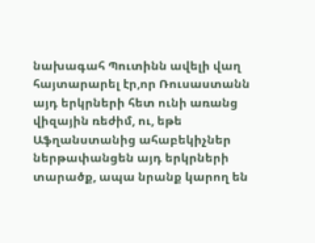նախագահ Պուտինն ավելի վաղ հայտարարել էր,որ Ռուսաստանն այդ երկրների հետ ունի առանց վիզային ռեժիմ, ու, եթե Աֆղանստանից ահաբեկիչներ ներթափանցեն այդ երկրների տարածք, ապա նրանք կարող են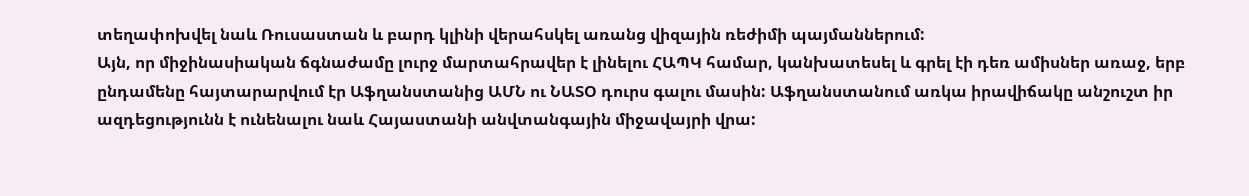տեղափոխվել նաև Ռուսաստան և բարդ կլինի վերահսկել առանց վիզային ռեժիմի պայմաններում:
Այն, որ միջինասիական ճգնաժամը լուրջ մարտահրավեր է լինելու ՀԱՊԿ համար, կանխատեսել և գրել էի դեռ ամիսներ առաջ, երբ ընդամենը հայտարարվում էր Աֆղանստանից ԱՄՆ ու ՆԱՏՕ դուրս գալու մասին: Աֆղանստանում առկա իրավիճակը անշուշտ իր ազդեցությունն է ունենալու նաև Հայաստանի անվտանգային միջավայրի վրա: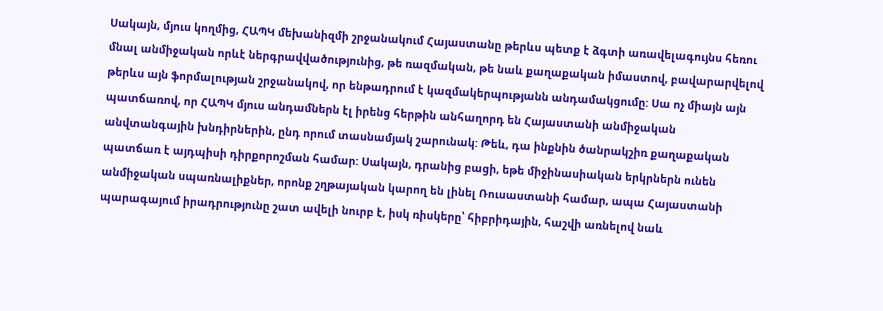Սակայն, մյուս կողմից, ՀԱՊԿ մեխանիզմի շրջանակում Հայաստանը թերևս պետք է ձգտի առավելագույնս հեռու մնալ անմիջական որևէ ներգրավվածությունից, թե ռազմական, թե նաև քաղաքական իմաստով, բավարարվելով թերևս այն ֆորմալության շրջանակով, որ ենթադրում է կազմակերպությանն անդամակցումը: Սա ոչ միայն այն պատճառով, որ ՀԱՊԿ մյուս անդամներն էլ իրենց հերթին անհաղորդ են Հայաստանի անմիջական անվտանգային խնդիրներին, ընդ որում տասնամյակ շարունակ: Թեև, դա ինքնին ծանրակշիռ քաղաքական պատճառ է այդպիսի դիրքորոշման համար: Սակայն, դրանից բացի, եթե միջինասիական երկրներն ունեն անմիջական սպառնալիքներ, որոնք շղթայական կարող են լինել Ռուսաստանի համար, ապա Հայաստանի պարագայում իրադրությունը շատ ավելի նուրբ է, իսկ ռիսկերը՝ հիբրիդային, հաշվի առնելով նաև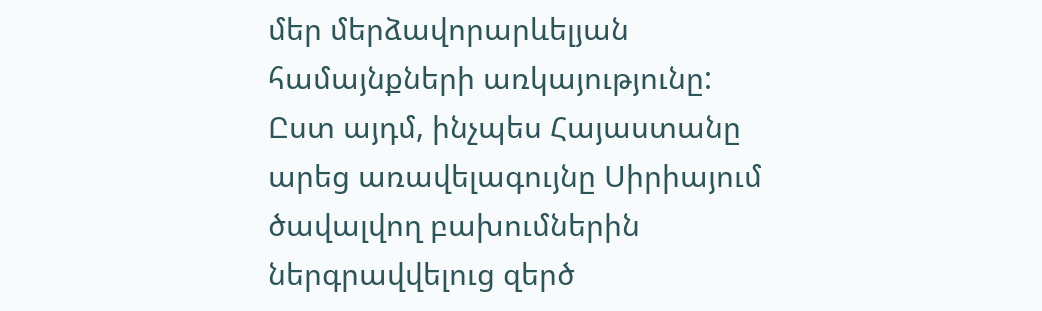մեր մերձավորարևելյան համայնքների առկայությունը:
Ըստ այդմ, ինչպես Հայաստանը արեց առավելագույնը Սիրիայում ծավալվող բախումներին ներգրավվելուց զերծ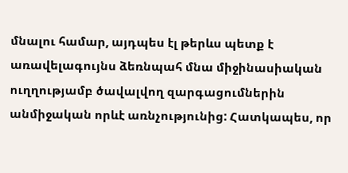մնալու համար, այդպես էլ թերևս պետք է առավելագույնս ձեռնպահ մնա միջինասիական ուղղությամբ ծավալվող զարգացումներին անմիջական որևէ առնչությունից: Հատկապես, որ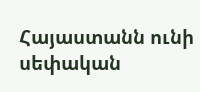Հայաստանն ունի սեփական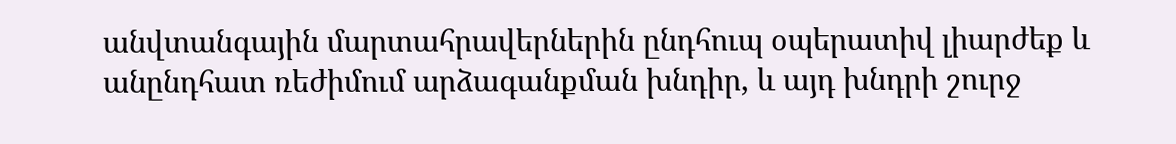անվտանգային մարտահրավերներին ընդհուպ օպերատիվ լիարժեք և անընդհատ ռեժիմում արձագանքման խնդիր, և այդ խնդրի շուրջ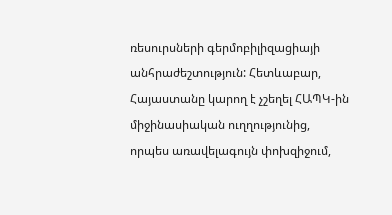ռեսուրսների գերմոբիլիզացիայի անհրաժեշտություն: Հետևաբար, Հայաստանը կարող է չշեղել ՀԱՊԿ-ին միջինասիական ուղղությունից, որպես առավելագույն փոխզիջում,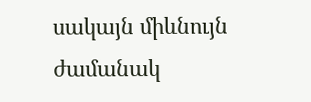սակայն միևնույն ժամանակ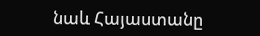նաև Հայաստանը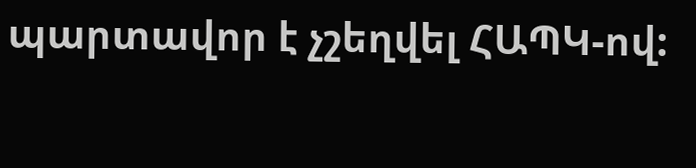պարտավոր է չշեղվել ՀԱՊԿ-ով: